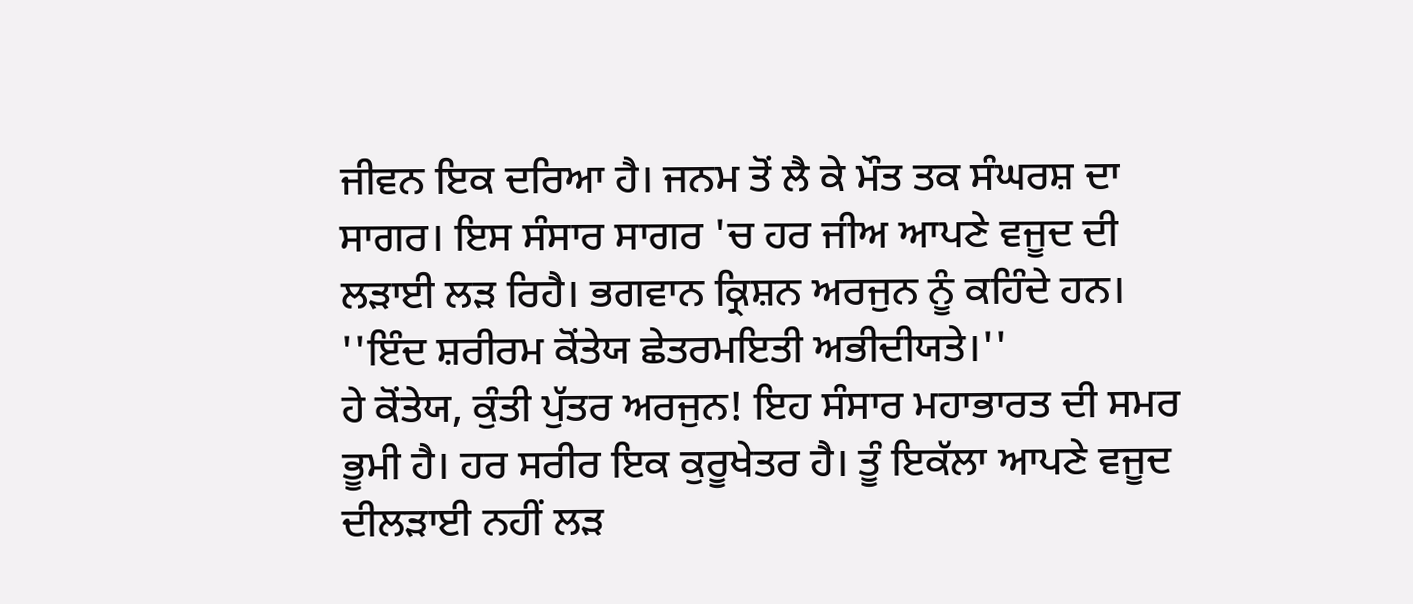ਜੀਵਨ ਇਕ ਦਰਿਆ ਹੈ। ਜਨਮ ਤੋਂ ਲੈ ਕੇ ਮੌਤ ਤਕ ਸੰਘਰਸ਼ ਦਾ ਸਾਗਰ। ਇਸ ਸੰਸਾਰ ਸਾਗਰ 'ਚ ਹਰ ਜੀਅ ਆਪਣੇ ਵਜੂਦ ਦੀ ਲੜਾਈ ਲੜ ਰਿਹੈ। ਭਗਵਾਨ ਕ੍ਰਿਸ਼ਨ ਅਰਜੁਨ ਨੂੰ ਕਹਿੰਦੇ ਹਨ।
''ਇੰਦ ਸ਼ਰੀਰਮ ਕੋਂਤੇਯ ਛੇਤਰਮਇਤੀ ਅਭੀਦੀਯਤੇ।''
ਹੇ ਕੋਂਤੇਯ, ਕੁੰਤੀ ਪੁੱਤਰ ਅਰਜੁਨ! ਇਹ ਸੰਸਾਰ ਮਹਾਭਾਰਤ ਦੀ ਸਮਰ ਭੂਮੀ ਹੈ। ਹਰ ਸਰੀਰ ਇਕ ਕੁਰੂਖੇਤਰ ਹੈ। ਤੂੰ ਇਕੱਲਾ ਆਪਣੇ ਵਜੂਦ ਦੀਲੜਾਈ ਨਹੀਂ ਲੜ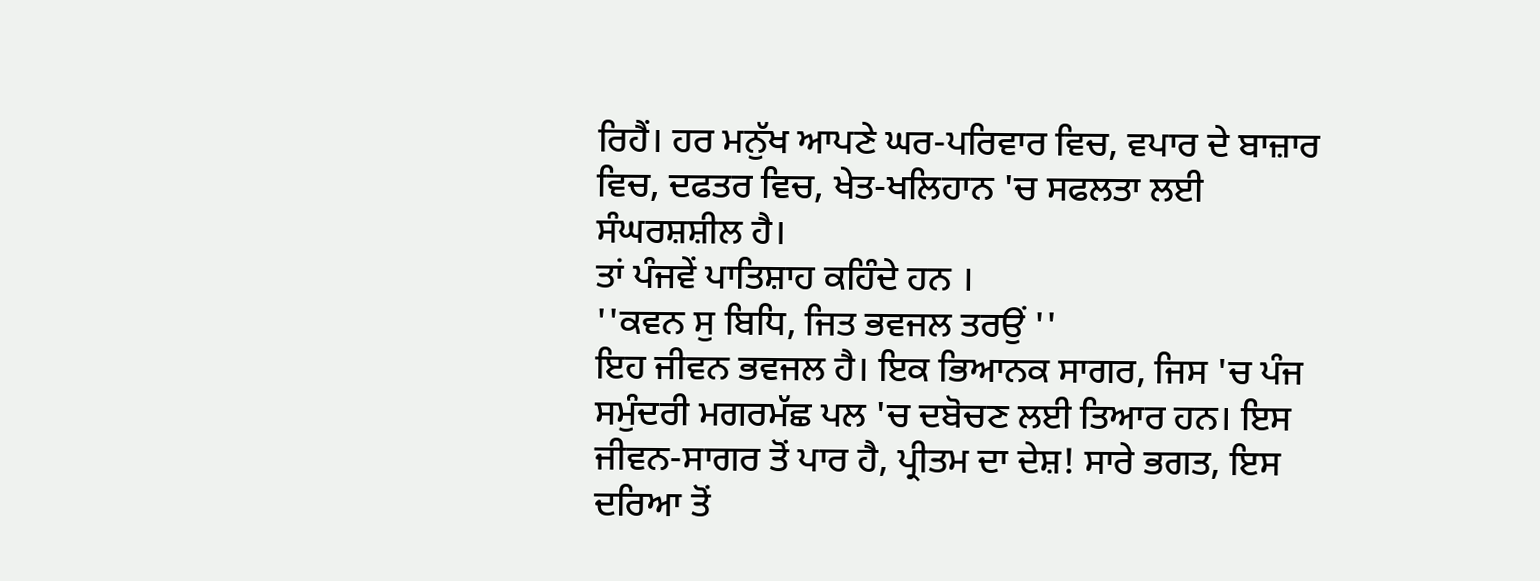ਰਿਹੈਂ। ਹਰ ਮਨੁੱਖ ਆਪਣੇ ਘਰ-ਪਰਿਵਾਰ ਵਿਚ, ਵਪਾਰ ਦੇ ਬਾਜ਼ਾਰ ਵਿਚ, ਦਫਤਰ ਵਿਚ, ਖੇਤ-ਖਲਿਹਾਨ 'ਚ ਸਫਲਤਾ ਲਈ ਸੰਘਰਸ਼ਸ਼ੀਲ ਹੈ।
ਤਾਂ ਪੰਜਵੇਂ ਪਾਤਿਸ਼ਾਹ ਕਹਿੰਦੇ ਹਨ ।
''ਕਵਨ ਸੁ ਬਿਧਿ, ਜਿਤ ਭਵਜਲ ਤਰਉਂ ''
ਇਹ ਜੀਵਨ ਭਵਜਲ ਹੈ। ਇਕ ਭਿਆਨਕ ਸਾਗਰ, ਜਿਸ 'ਚ ਪੰਜ ਸਮੁੰਦਰੀ ਮਗਰਮੱਛ ਪਲ 'ਚ ਦਬੋਚਣ ਲਈ ਤਿਆਰ ਹਨ। ਇਸ ਜੀਵਨ-ਸਾਗਰ ਤੋਂ ਪਾਰ ਹੈ, ਪ੍ਰੀਤਮ ਦਾ ਦੇਸ਼! ਸਾਰੇ ਭਗਤ, ਇਸ ਦਰਿਆ ਤੋਂ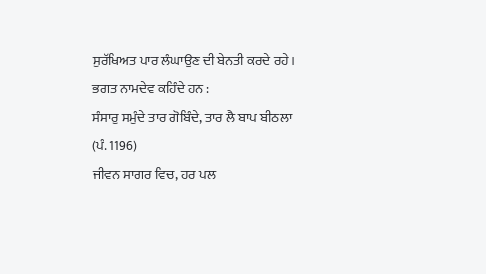ਸੁਰੱਖਿਅਤ ਪਾਰ ਲੰਘਾਉਣ ਦੀ ਬੇਨਤੀ ਕਰਦੇ ਰਹੇ। ਭਗਤ ਨਾਮਦੇਵ ਕਹਿੰਦੇ ਹਨ :
ਸੰਸਾਰੁ ਸਮੁੰਦੇ ਤਾਰ ਗੋਬਿੰਦੇ, ਤਾਰ ਲੈ ਬਾਪ ਬੀਠਲਾ (ਪੰ. 1196)
ਜੀਵਨ ਸਾਗਰ ਵਿਚ, ਹਰ ਪਲ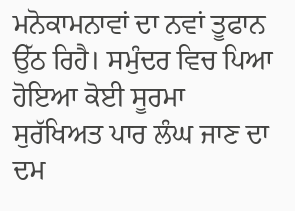ਮਨੋਕਾਮਨਾਵਾਂ ਦਾ ਨਵਾਂ ਤੂਫਾਨ ਉੱਠ ਰਿਹੈ। ਸਮੁੰਦਰ ਵਿਚ ਪਿਆ ਹੋਇਆ ਕੋਈ ਸੂਰਮਾ ਸੁਰੱਖਿਅਤ ਪਾਰ ਲੰਘ ਜਾਣ ਦਾ ਦਮ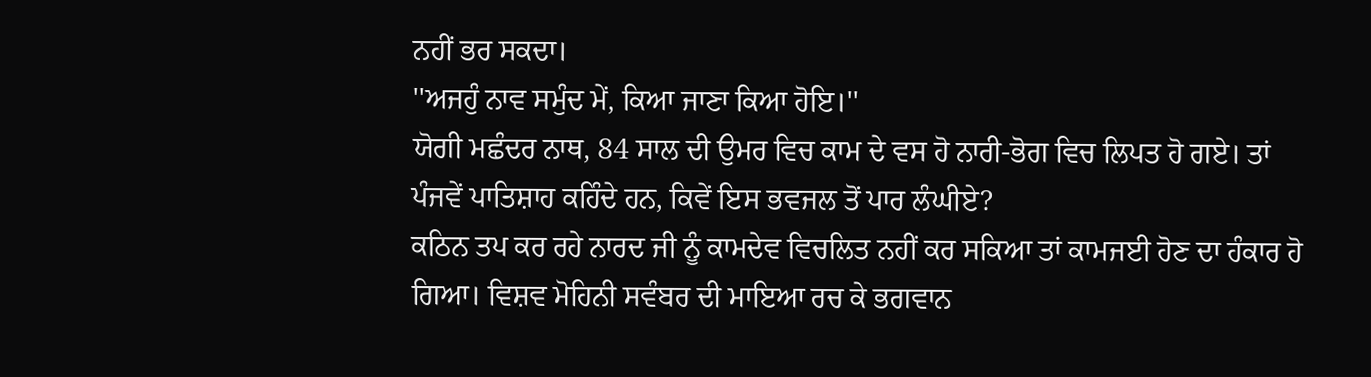ਨਹੀਂ ਭਰ ਸਕਦਾ।
''ਅਜਹੁੰ ਨਾਵ ਸਮੁੰਦ ਮੇਂ, ਕਿਆ ਜਾਣਾ ਕਿਆ ਹੋਇ।''
ਯੋਗੀ ਮਛੰਦਰ ਨਾਥ, 84 ਸਾਲ ਦੀ ਉਮਰ ਵਿਚ ਕਾਮ ਦੇ ਵਸ ਹੋ ਨਾਰੀ-ਭੋਗ ਵਿਚ ਲਿਪਤ ਹੋ ਗਏ। ਤਾਂ ਪੰਜਵੇਂ ਪਾਤਿਸ਼ਾਹ ਕਹਿੰਦੇ ਹਨ, ਕਿਵੇਂ ਇਸ ਭਵਜਲ ਤੋਂ ਪਾਰ ਲੰਘੀਏ?
ਕਠਿਨ ਤਪ ਕਰ ਰਹੇ ਨਾਰਦ ਜੀ ਨੂੰ ਕਾਮਦੇਵ ਵਿਚਲਿਤ ਨਹੀਂ ਕਰ ਸਕਿਆ ਤਾਂ ਕਾਮਜਈ ਹੋਣ ਦਾ ਹੰਕਾਰ ਹੋ ਗਿਆ। ਵਿਸ਼ਵ ਮੋਹਿਨੀ ਸਵੰਬਰ ਦੀ ਮਾਇਆ ਰਚ ਕੇ ਭਗਵਾਨ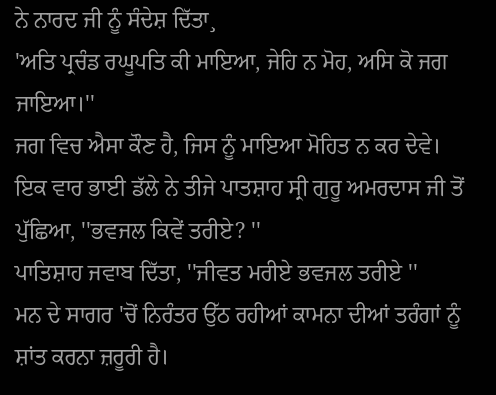ਨੇ ਨਾਰਦ ਜੀ ਨੂੰ ਸੰਦੇਸ਼ ਦਿੱਤਾ¸
'ਅਤਿ ਪ੍ਰਚੰਡ ਰਘੂਪਤਿ ਕੀ ਮਾਇਆ, ਜੇਹਿ ਨ ਮੋਹ, ਅਸਿ ਕੋ ਜਗ ਜਾਇਆ।''
ਜਗ ਵਿਚ ਐਸਾ ਕੌਣ ਹੈ, ਜਿਸ ਨੂੰ ਮਾਇਆ ਮੋਹਿਤ ਨ ਕਰ ਦੇਵੇ।
ਇਕ ਵਾਰ ਭਾਈ ਡੱਲੇ ਨੇ ਤੀਜੇ ਪਾਤਸ਼ਾਹ ਸ੍ਰੀ ਗੁਰੂ ਅਮਰਦਾਸ ਜੀ ਤੋਂ ਪੁੱਛਿਆ, ''ਭਵਜਲ ਕਿਵੇਂ ਤਰੀਏ? ''
ਪਾਤਿਸ਼ਾਹ ਜਵਾਬ ਦਿੱਤਾ, ''ਜੀਵਤ ਮਰੀਏ ਭਵਜਲ ਤਰੀਏ ''
ਮਨ ਦੇ ਸਾਗਰ 'ਚੋਂ ਨਿਰੰਤਰ ਉੱਠ ਰਹੀਆਂ ਕਾਮਨਾ ਦੀਆਂ ਤਰੰਗਾਂ ਨੂੰ ਸ਼ਾਂਤ ਕਰਨਾ ਜ਼ਰੂਰੀ ਹੈ।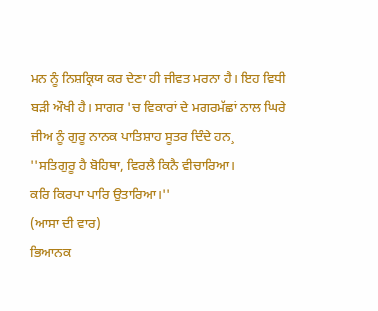ਮਨ ਨੂੰ ਨਿਸ਼ਕ੍ਰਿਯ ਕਰ ਦੇਣਾ ਹੀ ਜੀਵਤ ਮਰਨਾ ਹੈ। ਇਹ ਵਿਧੀ ਬੜੀ ਔਖੀ ਹੈ। ਸਾਗਰ 'ਚ ਵਿਕਾਰਾਂ ਦੇ ਮਗਰਮੱਛਾਂ ਨਾਲ ਘਿਰੇ ਜੀਅ ਨੂੰ ਗੁਰੂ ਨਾਨਕ ਪਾਤਿਸ਼ਾਹ ਸੂਤਰ ਦਿੰਦੇ ਹਨ¸
''ਸਤਿਗੁਰੂ ਹੈ ਬੋਹਿਥਾ, ਵਿਰਲੈ ਕਿਨੈ ਵੀਚਾਰਿਆ।
ਕਰਿ ਕਿਰਪਾ ਪਾਰਿ ਉਤਾਰਿਆ।''
(ਆਸਾ ਦੀ ਵਾਰ)
ਭਿਆਨਕ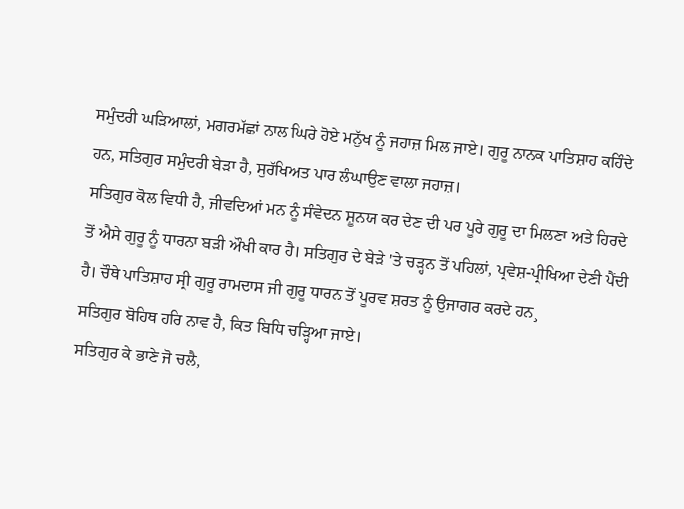ਸਮੁੰਦਰੀ ਘੜਿਆਲਾਂ, ਮਗਰਮੱਛਾਂ ਨਾਲ ਘਿਰੇ ਹੋਏ ਮਨੁੱਖ ਨੂੰ ਜਹਾਜ਼ ਮਿਲ ਜਾਏ। ਗੁਰੂ ਨਾਨਕ ਪਾਤਿਸ਼ਾਹ ਕਹਿੰਦੇ ਹਨ, ਸਤਿਗੁਰ ਸਮੁੰਦਰੀ ਬੇੜਾ ਹੈ, ਸੁਰੱਖਿਅਤ ਪਾਰ ਲੰਘਾਉਣ ਵਾਲਾ ਜਹਾਜ਼।
ਸਤਿਗੁਰ ਕੋਲ ਵਿਧੀ ਹੈ, ਜੀਵਦਿਆਂ ਮਨ ਨੂੰ ਸੰਵੇਦਨ ਸ਼ੂਨਯ ਕਰ ਦੇਣ ਦੀ ਪਰ ਪੂਰੇ ਗੁਰੂ ਦਾ ਮਿਲਣਾ ਅਤੇ ਹਿਰਦੇ ਤੋਂ ਐਸੇ ਗੁਰੂ ਨੂੰ ਧਾਰਨਾ ਬੜੀ ਔਖੀ ਕਾਰ ਹੈ। ਸਤਿਗੁਰ ਦੇ ਬੇੜੇ 'ਤੇ ਚੜ੍ਹਨ ਤੋਂ ਪਹਿਲਾਂ, ਪ੍ਰਵੇਸ਼-ਪ੍ਰੀਖਿਆ ਦੇਣੀ ਪੈਂਦੀ ਹੈ। ਚੌਥੇ ਪਾਤਿਸ਼ਾਹ ਸ੍ਰੀ ਗੁਰੂ ਰਾਮਦਾਸ ਜੀ ਗੁਰੂ ਧਾਰਨ ਤੋਂ ਪੂਰਵ ਸ਼ਰਤ ਨੂੰ ਉਜਾਗਰ ਕਰਦੇ ਹਨ¸
ਸਤਿਗੁਰ ਬੋਹਿਥ ਹਰਿ ਨਾਵ ਹੈ, ਕਿਤ ਬਿਧਿ ਚੜ੍ਹਿਆ ਜਾਏ।
ਸਤਿਗੁਰ ਕੇ ਭਾਣੇ ਜੋ ਚਲੈ,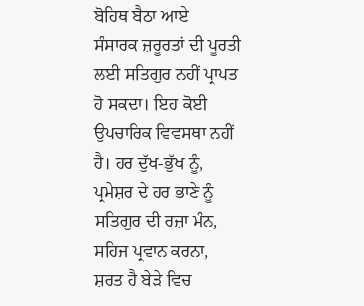ਬੋਹਿਥ ਬੈਠਾ ਆਏ
ਸੰਸਾਰਕ ਜ਼ਰੂਰਤਾਂ ਦੀ ਪੂਰਤੀ ਲਈ ਸਤਿਗੁਰ ਨਹੀਂ ਪ੍ਰਾਪਤ ਹੋ ਸਕਦਾ। ਇਹ ਕੋਈ ਉਪਚਾਰਿਕ ਵਿਵਸਥਾ ਨਹੀਂ ਹੈ। ਹਰ ਦੁੱਖ-ਭੁੱਖ ਨੂੰ, ਪ੍ਰਮੇਸ਼ਰ ਦੇ ਹਰ ਭਾਣੇ ਨੂੰ ਸਤਿਗੁਰ ਦੀ ਰਜ਼ਾ ਮੰਨ, ਸਹਿਜ ਪ੍ਰਵਾਨ ਕਰਨਾ, ਸ਼ਰਤ ਹੈ ਬੇੜੇ ਵਿਚ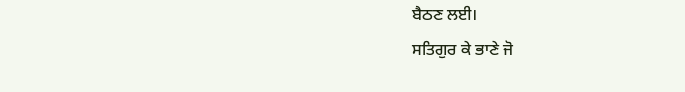ਬੈਠਣ ਲਈ।
ਸਤਿਗੁਰ ਕੇ ਭਾਣੇ ਜੋ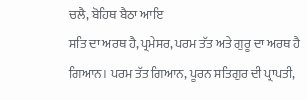ਚਲੈ, ਬੋਹਿਥ ਬੈਠਾ ਆਇ
ਸਤਿ ਦਾ ਅਰਥ ਹੈ, ਪ੍ਰਮੇਸਰ, ਪਰਮ ਤੱਤ ਅਤੇ ਗੁਰੂ ਦਾ ਅਰਥ ਹੈ ਗਿਆਨ। ਪਰਮ ਤੱਤ ਗਿਆਨ, ਪੂਰਨ ਸਤਿਗੁਰ ਦੀ ਪ੍ਰਾਪਤੀ,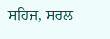ਸਹਿਜ, ਸਰਲ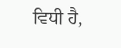ਵਿਧੀ ਹੈ,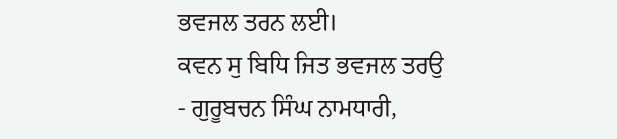ਭਵਜਲ ਤਰਨ ਲਈ।
ਕਵਨ ਸੁ ਬਿਧਿ ਜਿਤ ਭਵਜਲ ਤਰਉ
- ਗੁਰੂਬਚਨ ਸਿੰਘ ਨਾਮਧਾਰੀ,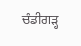ਚੰਡੀਗੜ੍ਹ